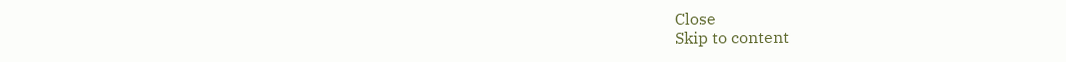Close
Skip to content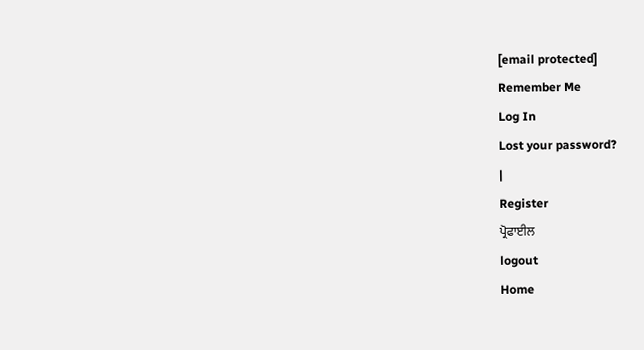[email protected]
Remember Me
Log In
Lost your password?
|
Register
ਪ੍ਰੋਫਾਈਲ
logout
Home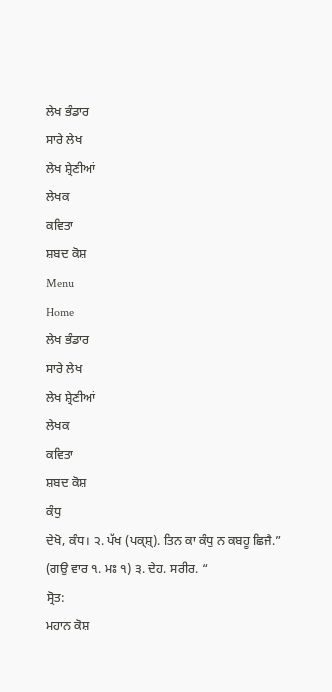ਲੇਖ ਭੰਡਾਰ
ਸਾਰੇ ਲੇਖ
ਲੇਖ ਸ਼੍ਰੇਣੀਆਂ
ਲੇਖਕ
ਕਵਿਤਾ
ਸ਼ਬਦ ਕੋਸ਼
Menu
Home
ਲੇਖ ਭੰਡਾਰ
ਸਾਰੇ ਲੇਖ
ਲੇਖ ਸ਼੍ਰੇਣੀਆਂ
ਲੇਖਕ
ਕਵਿਤਾ
ਸ਼ਬਦ ਕੋਸ਼
ਕੰਧੁ
ਦੇਖੋ, ਕੰਧ। ੨. ਪੱਖ (ਪਕ੍ਸ਼੍). ਤਿਨ ਕਾ ਕੰਧੁ ਨ ਕਬਹੂ ਛਿਜੈ.” (ਗਉ ਵਾਰ ੧. ਮਃ ੧) ੩. ਦੇਹ. ਸਰੀਰ. “
ਸ੍ਰੋਤ:
ਮਹਾਨ ਕੋਸ਼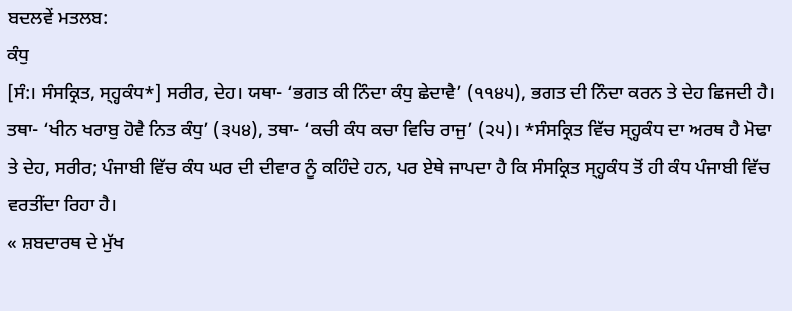ਬਦਲਵੇਂ ਮਤਲਬ:
ਕੰਧੁ
[ਸੰ:। ਸੰਸਕ੍ਰਿਤ, ਸ੍ਹ੍ਹਕੰਧ*] ਸਰੀਰ, ਦੇਹ। ਯਥਾ- ‘ਭਗਤ ਕੀ ਨਿੰਦਾ ਕੰਧੁ ਛੇਦਾਵੈ’ (੧੧੪੫), ਭਗਤ ਦੀ ਨਿੰਦਾ ਕਰਨ ਤੇ ਦੇਹ ਛਿਜਦੀ ਹੈ। ਤਥਾ- ‘ਖੀਨ ਖਰਾਬੁ ਹੋਵੈ ਨਿਤ ਕੰਧੁ’ (੩੫੪), ਤਥਾ- ‘ਕਚੀ ਕੰਧ ਕਚਾ ਵਿਚਿ ਰਾਜੁ’ (੨੫)। *ਸੰਸਕ੍ਰਿਤ ਵਿੱਚ ਸ੍ਹ੍ਹਕੰਧ ਦਾ ਅਰਥ ਹੈ ਮੋਢਾ ਤੇ ਦੇਹ, ਸਰੀਰ; ਪੰਜਾਬੀ ਵਿੱਚ ਕੰਧ ਘਰ ਦੀ ਦੀਵਾਰ ਨੂੰ ਕਹਿੰਦੇ ਹਨ, ਪਰ ਏਥੇ ਜਾਪਦਾ ਹੈ ਕਿ ਸੰਸਕ੍ਰਿਤ ਸ੍ਹ੍ਹਕੰਧ ਤੋਂ ਹੀ ਕੰਧ ਪੰਜਾਬੀ ਵਿੱਚ ਵਰਤੀਂਦਾ ਰਿਹਾ ਹੈ।
« ਸ਼ਬਦਾਰਥ ਦੇ ਮੁੱਖ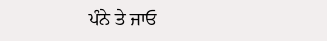ਪੰਨੇ ਤੇ ਜਾਓ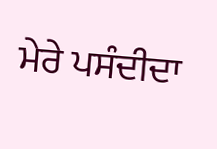ਮੇਰੇ ਪਸੰਦੀਦਾ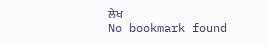ਲੇਖ
No bookmark found